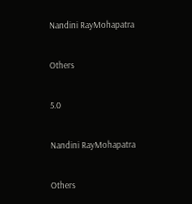Nandini RayMohapatra

Others

5.0

Nandini RayMohapatra

Others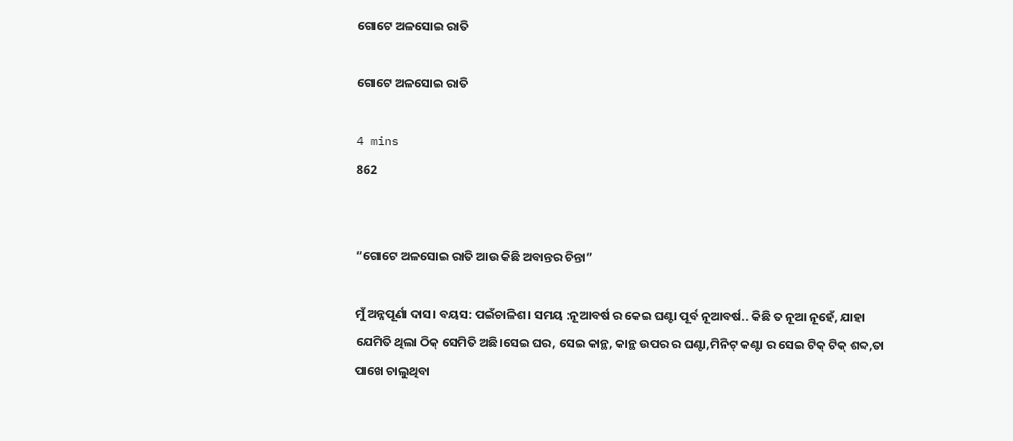ଗୋଟେ ଅଳସୋଇ ରାତି

ଗୋଟେ ଅଳସୋଇ ରାତି

4 mins
862


“ଗୋଟେ ଅଳସୋଇ ରାତି ଆଉ କିଛି ଅବାନ୍ତର ଚିନ୍ତା”

ମୁଁ ଅନ୍ନପୂର୍ଣା ଦାସ। ବୟସ: ପଇଁଚାଳିଶ। ସମୟ :ନୂଆବର୍ଷ ର କେଇ ଘଣ୍ଟା ପୂର୍ବ ନୂଆବର୍ଷ.. କିଛି ତ ନୂଆ ନୂହେଁ, ଯାହା ଯେମିତି ଥିଲା ଠିକ୍ ସେମିତି ଅଛି।ସେଇ ଘର, ସେଇ କାନ୍ଥ, କାନ୍ଥ ଉପର ର ଘଣ୍ଟା,ମିନିଟ୍ କଣ୍ଟା ର ସେଇ ଟିକ୍ ଟିକ୍ ଶବ୍ଦ,ତା ପାଖେ ଚାଲୁଥିବା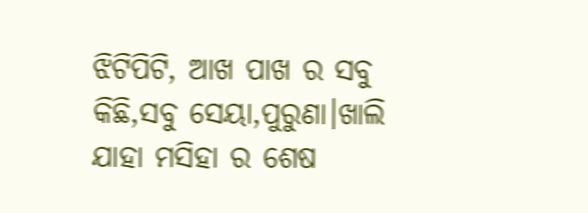ଝିଟିପିଟି, ଆଖ ପାଖ ର ସବୁ କିଛି,ସବୁ ସେୟା,ପୁରୁଣା।ଖାଲି ଯାହା ମସିହା ର ଶେଷ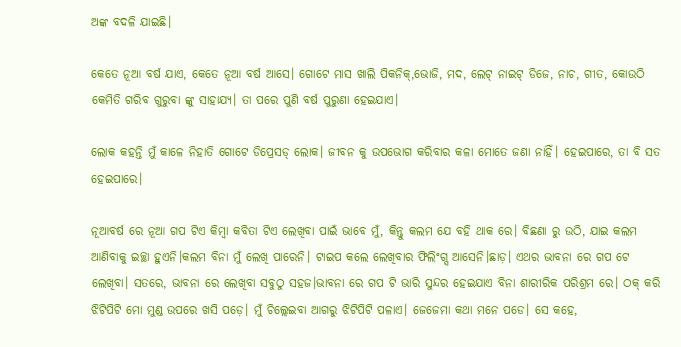ଅଙ୍କ ବଦଳି ଯାଇଛି।

କେତେ ନୂଆ ବର୍ଷ ଯାଏ, କେତେ ନୂଆ ବର୍ଷ ଆସେ। ଗୋଟେ ମାସ ଖାଲି ପିକନିକ୍,ଭୋଜି, ମଦ, ଲେଟ୍ ନାଇଟ୍ ଡିଜେ, ନାଚ, ଗୀତ, କୋଉଠି କେମିତି ଗରିବ ଗୁରୁବା ଙ୍କୁ ସାହାଯ୍ୟ। ତା ପରେ ପୁଣି ବର୍ଷ ପୁରୁଣା ହେଇଯାଏ।

ଲୋକ କହନ୍ତି ମୁଁ କାଳେ ନିହାତି ଗୋଟେ ଡିପ୍ରେସଡ୍ ଲୋକ। ଜୀବନ କୁ ଉପଭୋଗ କରିବାର କଳା ମୋତେ ଜଣା ନାହିଁ। ହେଇପାରେ, ତା ବି ସତ ହେଇପାରେ।

ନୂଆବର୍ଷ ରେ ନୂଆ ଗପ ଟିଏ କିମ୍ବା କବିତା ଟିଏ ଲେଖିବା ପାଇଁ ଭାବେ ମୁଁ, କିନ୍ତୁ କଲମ ଯେ ବହି ଥାକ ରେ। ବିଛଣା ରୁ ଉଠି, ଯାଇ କଲମ ଆଣିବାକୁ ଇଚ୍ଛା ହୁଏନି।କଲମ ବିନା ମୁଁ ଲେଖି ପାରେନି। ଟାଇପ କଲେ ଲେଖିବାର ଫିଲିଂଗ୍ସ ଆସେନି।ଛାଡ଼। ଏଥର ଭାବନା ରେ ଗପ ଟେ ଲେଖିବା। ସତରେ, ଭାବନା ରେ ଲେଖିବା ସବୁଠୁ ସହଜ।ଭାବନା ରେ ଗପ ଟି ଭାରି ସୁନ୍ଦର ହେଇଯାଏ ବିନା ଶାରୀରିକ ପରିଶ୍ରମ ରେ। ଠକ୍ କରି ଝିଟିପିଟି ମୋ ମୁଣ୍ଡ ଉପରେ ଖସି ପଡ଼େ। ମୁଁ ଚିଲ୍ଲେଇବା ଆଗରୁ ଝିଟିପିଟି ପଳାଏ। ଜେଜେମା କଥା ମନେ ପଡେ। ସେ କହେ,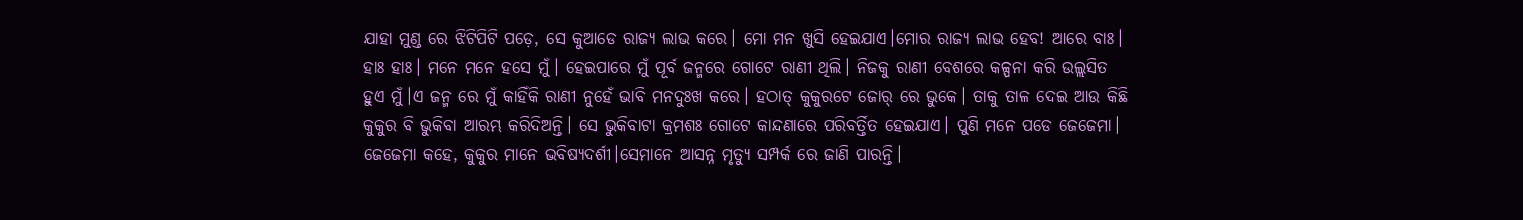ଯାହା ମୁଣ୍ଡ ରେ ଝିଟିପିଟି ପଡ଼େ, ସେ କୁଆଡେ ରାଜ୍ୟ ଲାଭ କରେ। ମୋ ମନ ଖୁସି ହେଇଯାଏ।ମୋର ରାଜ୍ୟ ଲାଭ ହେବ! ଆରେ ବାଃ। ହାଃ ହାଃ। ମନେ ମନେ ହସେ ମୁଁ। ହେଇପାରେ ମୁଁ ପୂର୍ବ ଜନ୍ମରେ ଗୋଟେ ରାଣୀ ଥିଲି। ନିଜକୁ ରାଣୀ ବେଶରେ କଳ୍ପନା କରି ଉଲ୍ଲସିତ ହୁଏ ମୁଁ।ଏ ଜନ୍ମ ରେ ମୁଁ କାହିଁକି ରାଣୀ ନୁହେଁ ଭାବି ମନଦୁଃଖ କରେ। ହଠାତ୍ କୁକୁରଟେ ଜୋର୍ ରେ ଭୁକେ। ତାକୁ ତାଳ ଦେଇ ଆଉ କିଛି କୁକୁର ବି ଭୁକିବା ଆରମ୍ଭ କରିଦିଅନ୍ତି। ସେ ଭୁକିବାଟା କ୍ରମଶଃ ଗୋଟେ କାନ୍ଦଣାରେ ପରିବର୍ତ୍ତିତ ହେଇଯାଏ। ପୁଣି ମନେ ପଡେ ଜେଜେମା। ଜେଜେମା କହେ, କୁକୁର ମାନେ ଭବିଷ୍ୟଦର୍ଶୀ।ସେମାନେ ଆସନ୍ନ ମୃତ୍ୟୁ ସମ୍ପର୍କ ରେ ଜାଣି ପାରନ୍ତି।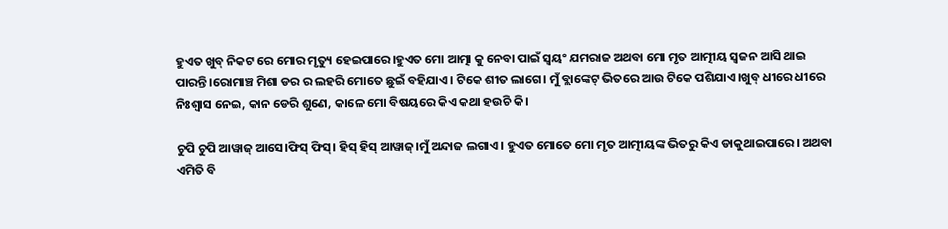ହୁଏତ ଖୁବ୍ ନିକଟ ରେ ମୋର ମୃତ୍ୟୁ ହେଇପାରେ।ହୁଏତ ମୋ ଆତ୍ମା କୁ ନେବା ପାଇଁ ସ୍ଵୟଂ ଯମରାଜ ଅଥବା ମୋ ମୃତ ଆତ୍ମୀୟ ସ୍ଵଜନ ଆସି ଥାଇ ପାରନ୍ତି।ରୋମାଞ୍ଚ ମିଶା ଡର ର ଲହରି ମୋତେ ଛୁଇଁ ବହିଯାଏ। ଟିକେ ଶୀତ ଲାଗେ। ମୁଁ ବ୍ଲାଙ୍କେଟ୍ ଭିତରେ ଆଉ ଟିକେ ପଶିଯାଏ।ଖୁବ୍ ଧୀରେ ଧୀରେ ନିଃଶ୍ୱାସ ନେଇ, କାନ ଡେରି ଶୁଣେ, କାଳେ ମୋ ବିଷୟରେ କିଏ କଥା ହଉଚି କି।

ଚୁପି ଚୁପି ଆୱାଜ୍ ଆସେ।ଫିସ୍ ଫିସ୍। ହିସ୍ ହିସ୍ ଆୱାଜ୍।ମୁଁ ଅନ୍ଦାଜ ଲଗାଏ। ହୁଏତ ମୋତେ ମୋ ମୃତ ଆତ୍ମୀୟଙ୍କ ଭିତରୁ କିଏ ଡାକୁଥାଇପାରେ। ଅଥବା ଏମିତି ବି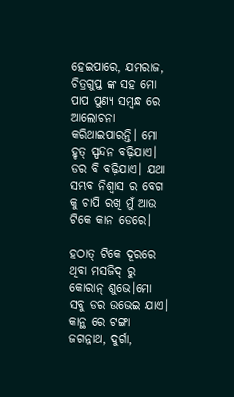ହେଇପାରେ, ଯମରାଜ, ଚିତ୍ରଗୁପ୍ତ ଙ୍କ ସହ ମୋ ପାପ ପୁଣ୍ଯ ସମ୍ବନ୍ଧ ରେ ଆଲୋଚନା କରିଥାଇପାରନ୍ତି। ମୋ ହୃତ୍ ସ୍ପନ୍ଦନ ବଢ଼ିଯାଏ। ଡର ବି ବଢ଼ିଯାଏ। ଯଥା ସମ୍ଭବ ନିଶ୍ଵାସ ର ବେଗ କୁ ଚାପି ରଖି ମୁଁ ଆଉ ଟିକେ କାନ ଡେରେ।

ହଠାତ୍ ଟିକେ ଦୂରରେ ଥିବା ମସଜିଦ୍ ରୁ କୋରାନ୍ ଶୁଭେ।ମୋ ସବୁ ଡର ଉଭେଇ ଯାଏ। କାନ୍ଥ ରେ ଟଙ୍ଗା ଜଗନ୍ନାଥ, ଦୁର୍ଗା,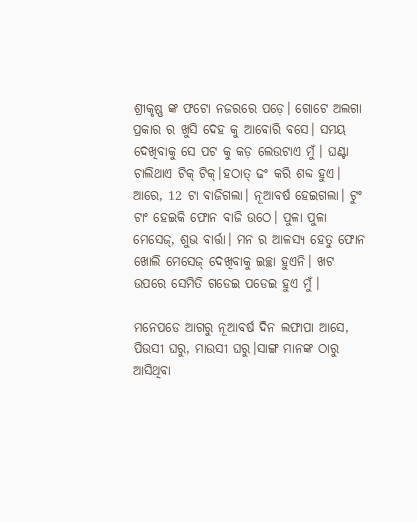ଶ୍ରୀକୃଷ୍ଣ ଙ୍କ ଫଟୋ ନଜରରେ ପଡ଼େ। ଗୋଟେ ଅଲଗା ପ୍ରକାର ର ଖୁସି ଦେହ କୁ ଆବୋରି ବସେ। ସମୟ ଦେଖିବାକୁ ସେ ପଟ କୁ କଡ଼ ଲେଉଟାଏ ମୁଁ। ଘଣ୍ଟା ଚାଲିଥାଏ ଟିକ୍ ଟିକ୍।ହଠାତ୍ ଢଂ କରି ଶବ୍ଦ ହୁଏ। ଆରେ, 12 ଟା ବାଜିଗଲା। ନୂଆବର୍ଷ ହେଇଗଲା। ଟୁଂ ଟାଂ ହେଇକି ଫୋନ ବାଜି ଉଠେ। ପୁଳା ପୁଳା ମେସେଜ୍, ଶୁଭ ବାର୍ତ୍ତା। ମନ ର ଆଳସ୍ୟ ହେତୁ ଫୋନ ଖୋଲି ମେସେଜ୍ ଦେଖିବାକୁ ଇଚ୍ଛା ହୁଏନି। ଖଟ ଉପରେ ସେମିତି ଗଡେଇ ପଡେଇ ହୁଏ ମୁଁ।

ମନେପଡେ ଆଗରୁ ନୂଆବର୍ଷ ଦିନ ଲଫାପା ଆସେ, ପିଉସୀ ଘରୁ, ମାଉସୀ ଘରୁ।ସାଙ୍ଗ ମାନଙ୍କ ଠାରୁ ଆସିଥିବା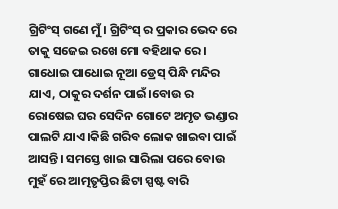ଗ୍ରିଟିଂସ୍ ଗଣେ ମୁଁ। ଗ୍ରିଟିଂସ୍ ର ପ୍ରକାର ଭେଦ ରେ ତାକୁ ସଜେଇ ରଖେ ମୋ ବହିଥାକ ରେ। ଗାଧୋଇ ପାଧୋଇ ନୂଆ ଡ୍ରେସ୍ ପିନ୍ଧି ମନ୍ଦିର ଯାଏ, ଠାକୁର ଦର୍ଶନ ପାଇଁ।ବୋଉ ର ରୋଷେଇ ଘର ସେଦିନ ଗୋଟେ ଅମୃତ ଭଣ୍ଡାର ପାଲଟି ଯାଏ।କିଛି ଗରିବ ଲୋକ ଖାଇବା ପାଇଁ ଆସନ୍ତି। ସମସ୍ତେ ଖାଇ ସାରିଲା ପରେ ବୋଉ ମୁହଁ ରେ ଆତ୍ମତୃପ୍ତିର ଛିଟା ସ୍ପଷ୍ଟ ବାରି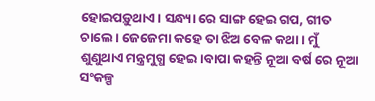ହୋଇପଡ଼ୁଥାଏ। ସନ୍ଧ୍ୟା ରେ ସାଙ୍ଗ ହେଇ ଗପ, ଗୀତ ଚାଲେ। ଜେଜେମା କହେ ତା ଝିଅ ବେଳ କଥା। ମୁଁ ଶୁଣୁଥାଏ ମନ୍ତ୍ରମୁଗ୍ଧ ହେଇ।ବାପା କହନ୍ତି ନୂଆ ବର୍ଷ ରେ ନୂଆ ସଂକଳ୍ପ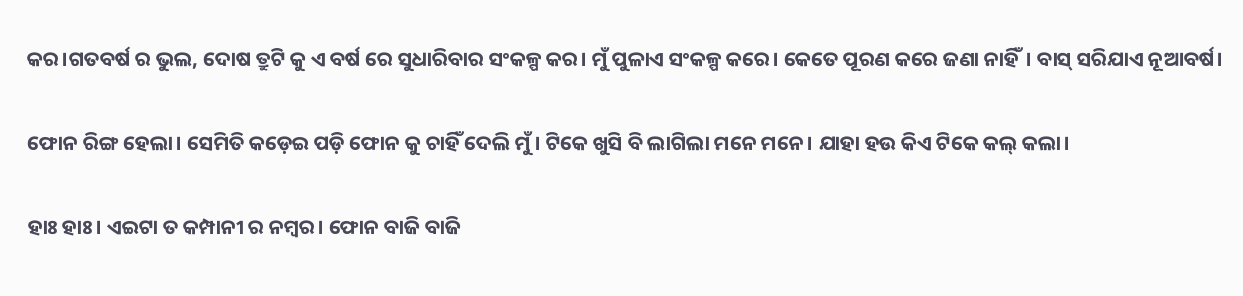କର।ଗତବର୍ଷ ର ଭୁଲ, ଦୋଷ ତ୍ରୁଟି କୁ ଏ ବର୍ଷ ରେ ସୁଧାରିବାର ସଂକଳ୍ପ କର। ମୁଁ ପୁଳାଏ ସଂକଳ୍ପ କରେ। କେତେ ପୂରଣ କରେ ଜଣା ନାହିଁ। ବାସ୍ ସରିଯାଏ ନୂଆବର୍ଷ।

ଫୋନ ରିଙ୍ଗ ହେଲା। ସେମିତି କଡ଼େଇ ପଡ଼ି ଫୋନ କୁ ଚାହିଁ ଦେଲି ମୁଁ। ଟିକେ ଖୁସି ବି ଲାଗିଲା ମନେ ମନେ। ଯାହା ହଉ କିଏ ଟିକେ କଲ୍ କଲା।

ହାଃ ହାଃ। ଏଇଟା ତ କମ୍ପାନୀ ର ନମ୍ବର। ଫୋନ ବାଜି ବାଜି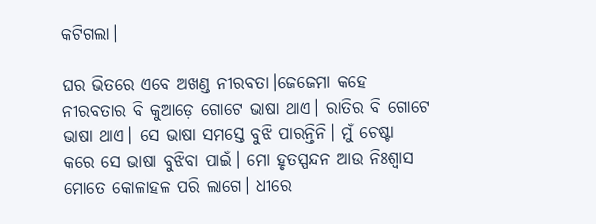କଟିଗଲା।

ଘର ଭିତରେ ଏବେ ଅଖଣ୍ଡ ନୀରବତା।ଜେଜେମା କହେ ନୀରବତାର ବି କୁଆଡ଼େ ଗୋଟେ ଭାଷା ଥାଏ। ରାତିର ବି ଗୋଟେ ଭାଷା ଥାଏ। ସେ ଭାଷା ସମସ୍ତେ ବୁଝି ପାରନ୍ତିନି। ମୁଁ ଚେଷ୍ଟା କରେ ସେ ଭାଷା ବୁଝିବା ପାଇଁ। ମୋ ହୃତସ୍ପନ୍ଦନ ଆଉ ନିଃଶ୍ୱାସ ମୋତେ କୋଳାହଳ ପରି ଲାଗେ। ଧୀରେ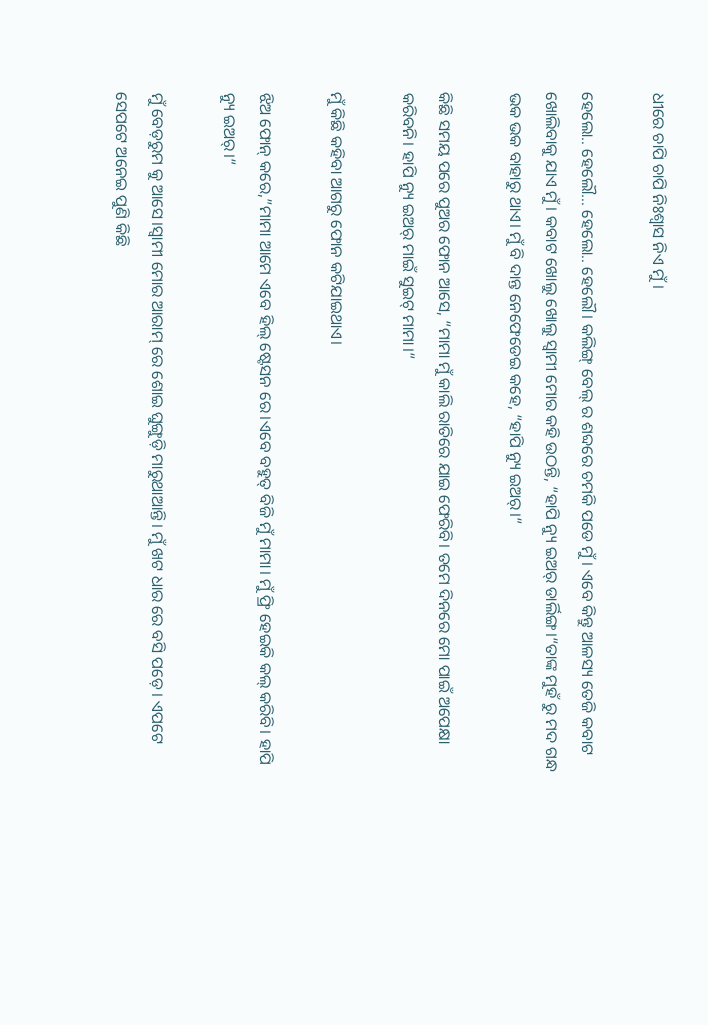ଧୀରେ ଚାପି ଚାପି ନିଃଶ୍ବାସ ନିଏ ମୁଁ।

ହେଲୋ.. ହେଲୌ… ହେଲୋ.. ହେଲୌ। କଲିଙ୍ଗ୍ ବେଲ୍ ର ଶବ୍ଦରେ ଚମକି ପଡେ ମୁଁ। ଏବେ କିନ୍ତୁ ଆଳସ୍ୟ ତେଜି କବାଟ ଖୋଲିବାକୁ ଯାଏ ମୁଁ। କବାଟ ଖୋଲୁ ଖୋଲୁ ସ୍ଵାମୀ ମୋର କହି ଉଠନ୍ତି, “ହାପି ନ୍ୟୁ ଇଅର୍ ଡାର୍ଲିଙ୍ଗ।“ତାଙ୍କ ମୁହଁ ରୁ ମଦ ଗନ୍ଧ ଭକ ଭକ ବାହାରୁ ଥାଏ। ମୁଁ ବି ଦାନ୍ତ ନେଫେଡେଇ କହେ, “ହାପି ନ୍ୟୁ ଇଅର୍।“

କିଛି ସମୟ ପରେ ପୁଅର ଫୋନ ଆସେ, “ମାମା ମୁଁ କାଲି ରାତିରେ ଯାଇ ଫେରିବି। ତମେ ଦିନରେ ମୋ ପାଇଁ ଅପେକ୍ଷା କରିବନି। ହାପି ନ୍ୟୁ ଇଅର୍ ମାଇଁ ସୁଇଟ୍ ମାମା।“

ମୁଁ କିଛି କହିବା ଆଗରୁ ଫୋନ କଟିଯାଇଥାଏ।

ଝିଅ ଫୋନ୍ କରେ,”ମାମା ଆମେ ଏବେ ହିଲ୍ ଷ୍ଟେସନ ରେ।ଏବେ ବହୁତ୍ ବିଜି ମୁଁ ମାମା। ମୁଁ ଫ୍ରି ହେଇକି କଲ୍ କରିବି। ହାପି ନ୍ୟୁ ଇଅର୍।“

ମୁଁ ବେଡ଼ରୁମ କୁ ଆସେ।ସ୍ଵାମୀ ମୋର ଆରାମ୍ ରେ ଶୋଇ ଘୁଙ୍ଗୁଡ଼ି ମାରୁଥାଆନ୍ତି। ମୁଁ ଖଟ ଧାର ରେ ବସି ପଡ଼େ। ଏପଟେ ସେପଟେ ଅନେଇ ପୁଣି କିଛି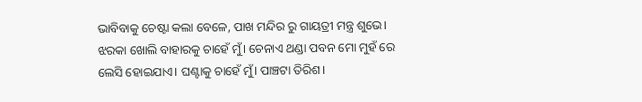ଭାବିବାକୁ ଚେଷ୍ଟା କଲା ବେଳେ, ପାଖ ମନ୍ଦିର ରୁ ଗାୟତ୍ରୀ ମନ୍ତ୍ର ଶୁଭେ। ଝରକା ଖୋଲି ବାହାରକୁ ଚାହେଁ ମୁଁ। ଚେନାଏ ଥଣ୍ଡା ପବନ ମୋ ମୁହଁ ରେ ଲେସି ହୋଇଯାଏ। ଘଣ୍ଟାକୁ ଚାହେଁ ମୁଁ। ପାଞ୍ଚଟା ତିରିଶ।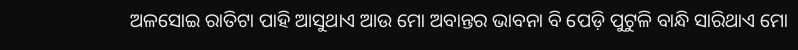ଅଳସୋଇ ରାତିଟା ପାହି ଆସୁଥାଏ ଆଉ ମୋ ଅବାନ୍ତର ଭାବନା ବି ପେଡ଼ି ପୁଟୁଳି ବାନ୍ଧି ସାରିଥାଏ ମୋ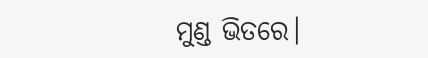ମୁଣ୍ଡ ଭିତରେ।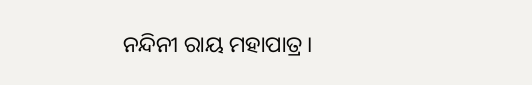ନନ୍ଦିନୀ ରାୟ ମହାପାତ୍ର।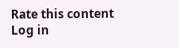Rate this content
Log in